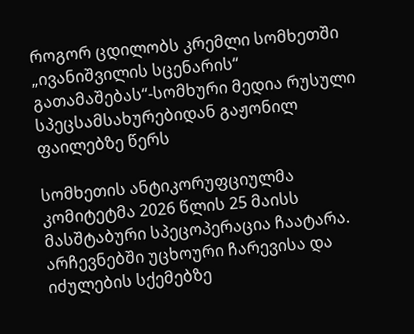როგორ ცდილობს კრემლი სომხეთში „ივანიშვილის სცენარის“ გათამაშებას“-სომხური მედია რუსული სპეცსამსახურებიდან გაჟონილ ფაილებზე წერს

სომხეთის ანტიკორუფციულმა კომიტეტმა 2026 წლის 25 მაისს მასშტაბური სპეცოპერაცია ჩაატარა. არჩევნებში უცხოური ჩარევისა და იძულების სქემებზე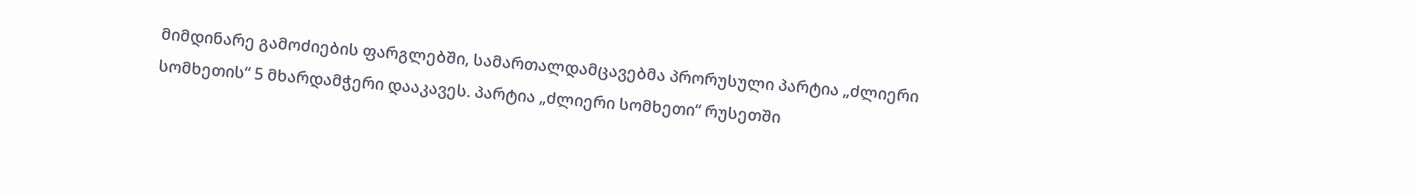მიმდინარე გამოძიების ფარგლებში, სამართალდამცავებმა პრორუსული პარტია „ძლიერი სომხეთის“ 5 მხარდამჭერი დააკავეს. პარტია „ძლიერი სომხეთი“ რუსეთში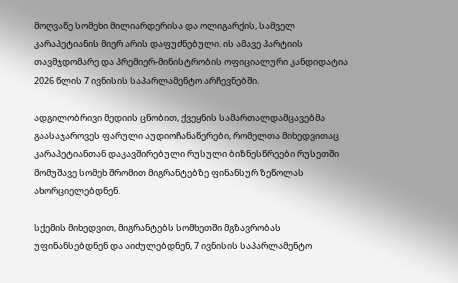მოღვაწე სომეხი მილიარდერისა და ოლიგარქის, სამველ კარაპეტიანის მიერ არის დაფუძნებული. ის ამავე პარტიის თავმჯდომარე და პრემიერ-მინისტრობის ოფიციალური კანდიდატია 2026 წლის 7 ივნისის საპარლამენტო არჩევნებში.

ადგილობრივი მედიის ცნობით, ქვეყნის სამართალდამცავებმა გაასაჯაროვეს ფარული აუდიოჩანაწერები, რომელთა მიხედვითაც კარაპეტიანთან დაკავშირებული რუსული ბიზნესწრეები რუსეთში მომუშავე სომეხ შრომით მიგრანტებზე ფინანსურ ზეწოლას ახორციელებდნენ.

სქემის მიხედვით, მიგრანტებს სომხეთში მგზავრობას უფინანსებდნენ და აიძულებდნენ, 7 ივნისის საპარლამენტო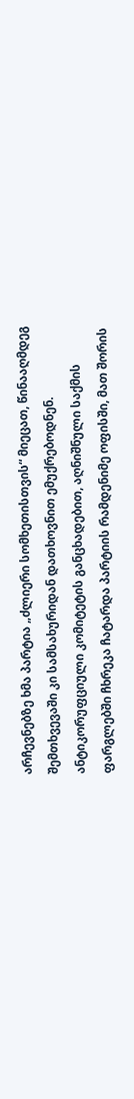არჩევნებზე ხმა პარტია „ძლიერი სომხეთისთვის“ მიეცათ, წინააღმდეგ შემთხვევაში კი სამსახურიდან დათხოვნით ემუქრებოდნენ. ანტიკორუფციული კომიტეტის განცხადებით, აღნიშნული საქმის ფარგლებში ჩხრეკა ჩატარდა პარტიის რამდენიმე ოფისში, მათ შორის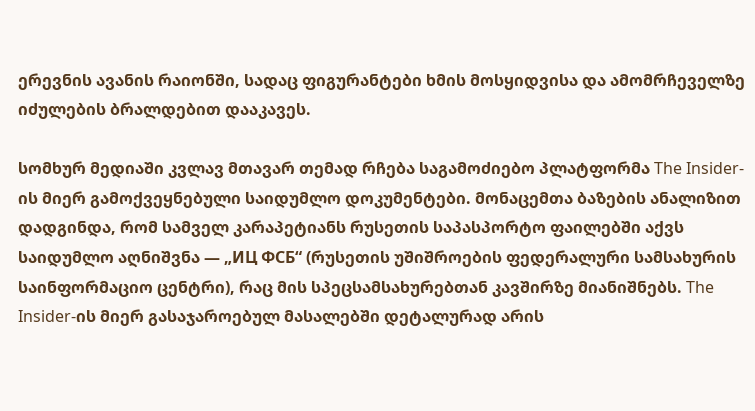ერევნის ავანის რაიონში, სადაც ფიგურანტები ხმის მოსყიდვისა და ამომრჩეველზე იძულების ბრალდებით დააკავეს.

სომხურ მედიაში კვლავ მთავარ თემად რჩება საგამოძიებო პლატფორმა The Insider-ის მიერ გამოქვეყნებული საიდუმლო დოკუმენტები. მონაცემთა ბაზების ანალიზით დადგინდა, რომ სამველ კარაპეტიანს რუსეთის საპასპორტო ფაილებში აქვს საიდუმლო აღნიშვნა — „ИЦ ФСБ“ (რუსეთის უშიშროების ფედერალური სამსახურის საინფორმაციო ცენტრი), რაც მის სპეცსამსახურებთან კავშირზე მიანიშნებს. The Insider-ის მიერ გასაჯაროებულ მასალებში დეტალურად არის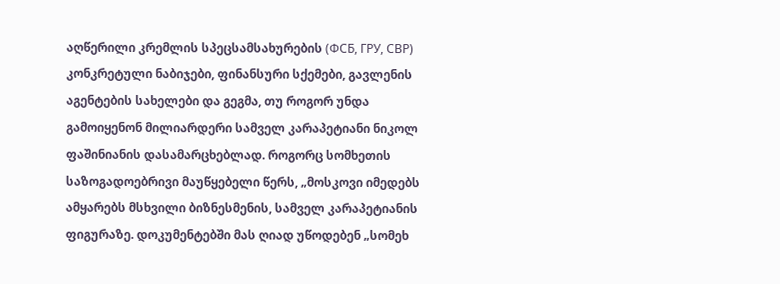აღწერილი კრემლის სპეცსამსახურების (ФСБ, ГРУ, СВР) კონკრეტული ნაბიჯები, ფინანსური სქემები, გავლენის აგენტების სახელები და გეგმა, თუ როგორ უნდა გამოიყენონ მილიარდერი სამველ კარაპეტიანი ნიკოლ ფაშინიანის დასამარცხებლად. როგორც სომხეთის საზოგადოებრივი მაუწყებელი წერს, „მოსკოვი იმედებს ამყარებს მსხვილი ბიზნესმენის, სამველ კარაპეტიანის ფიგურაზე. დოკუმენტებში მას ღიად უწოდებენ „სომეხ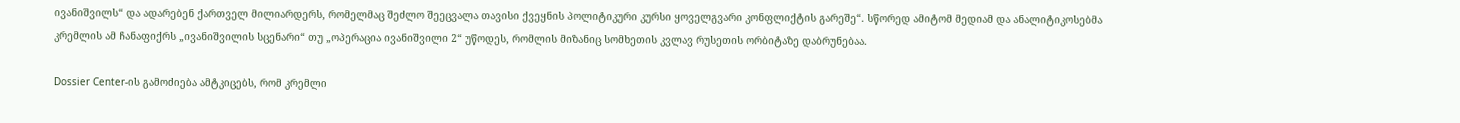ივანიშვილს“ და ადარებენ ქართველ მილიარდერს, რომელმაც შეძლო შეეცვალა თავისი ქვეყნის პოლიტიკური კურსი ყოველგვარი კონფლიქტის გარეშე“. სწორედ ამიტომ მედიამ და ანალიტიკოსებმა კრემლის ამ ჩანაფიქრს „ივანიშვილის სცენარი“ თუ „ოპერაცია ივანიშვილი 2“ უწოდეს, რომლის მიზანიც სომხეთის კვლავ რუსეთის ორბიტაზე დაბრუნებაა.

Dossier Center-ის გამოძიება ამტკიცებს, რომ კრემლი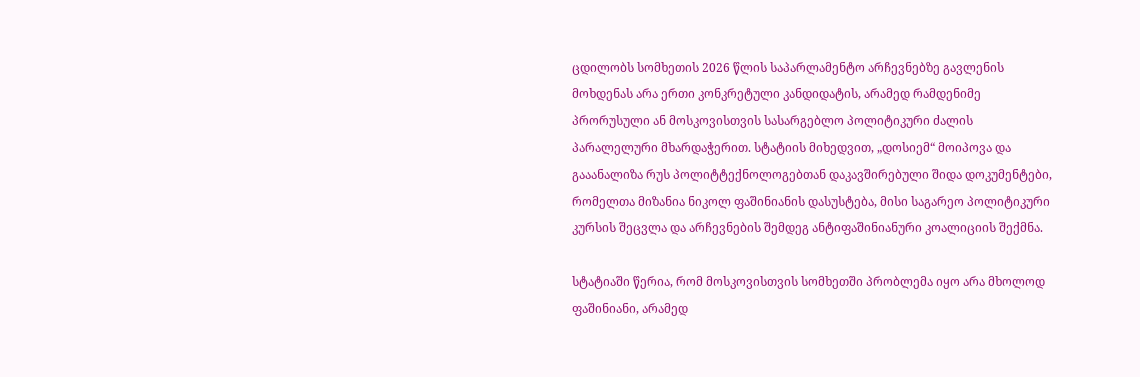ცდილობს სომხეთის 2026 წლის საპარლამენტო არჩევნებზე გავლენის მოხდენას არა ერთი კონკრეტული კანდიდატის, არამედ რამდენიმე პრორუსული ან მოსკოვისთვის სასარგებლო პოლიტიკური ძალის პარალელური მხარდაჭერით. სტატიის მიხედვით, „დოსიემ“ მოიპოვა და გააანალიზა რუს პოლიტტექნოლოგებთან დაკავშირებული შიდა დოკუმენტები, რომელთა მიზანია ნიკოლ ფაშინიანის დასუსტება, მისი საგარეო პოლიტიკური კურსის შეცვლა და არჩევნების შემდეგ ანტიფაშინიანური კოალიციის შექმნა.

სტატიაში წერია, რომ მოსკოვისთვის სომხეთში პრობლემა იყო არა მხოლოდ ფაშინიანი, არამედ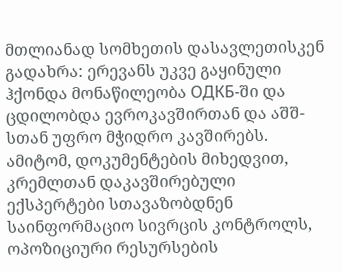მთლიანად სომხეთის დასავლეთისკენ გადახრა: ერევანს უკვე გაყინული ჰქონდა მონაწილეობა ОДКБ-ში და ცდილობდა ევროკავშირთან და აშშ-სთან უფრო მჭიდრო კავშირებს. ამიტომ, დოკუმენტების მიხედვით, კრემლთან დაკავშირებული ექსპერტები სთავაზობდნენ საინფორმაციო სივრცის კონტროლს, ოპოზიციური რესურსების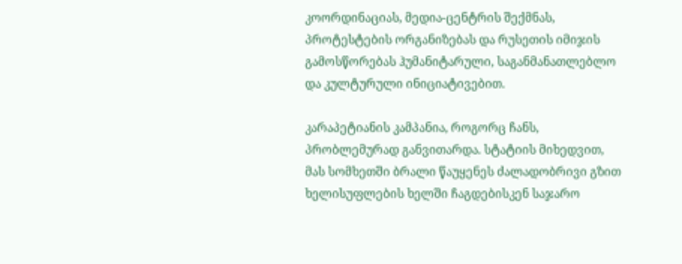კოორდინაციას, მედია-ცენტრის შექმნას, პროტესტების ორგანიზებას და რუსეთის იმიჯის გამოსწორებას ჰუმანიტარული, საგანმანათლებლო და კულტურული ინიციატივებით.

კარაპეტიანის კამპანია, როგორც ჩანს, პრობლემურად განვითარდა. სტატიის მიხედვით, მას სომხეთში ბრალი წაუყენეს ძალადობრივი გზით ხელისუფლების ხელში ჩაგდებისკენ საჯარო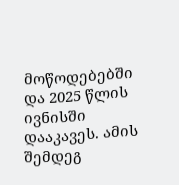მოწოდებებში და 2025 წლის ივნისში დააკავეს. ამის შემდეგ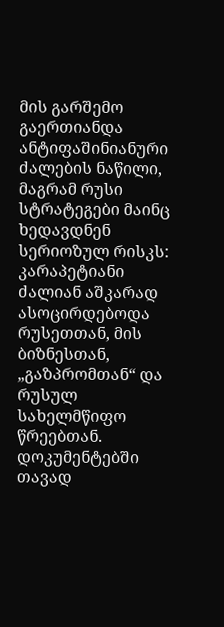მის გარშემო გაერთიანდა ანტიფაშინიანური ძალების ნაწილი, მაგრამ რუსი სტრატეგები მაინც ხედავდნენ სერიოზულ რისკს: კარაპეტიანი ძალიან აშკარად ასოცირდებოდა რუსეთთან, მის ბიზნესთან, „გაზპრომთან“ და რუსულ სახელმწიფო წრეებთან. დოკუმენტებში თავად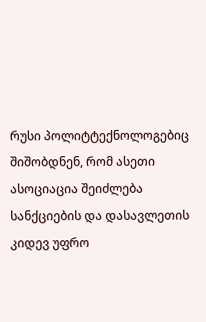რუსი პოლიტტექნოლოგებიც შიშობდნენ, რომ ასეთი ასოციაცია შეიძლება სანქციების და დასავლეთის კიდევ უფრო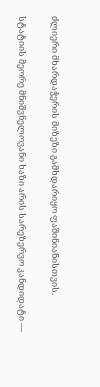ძლიერი მხარდაჭერის მიზეზი გამხდარიყო ფაშინიანისთვის.

სტატიის მეორე მნიშვნელოვანი ხაზი არის სარეზერვო კანდიდატი —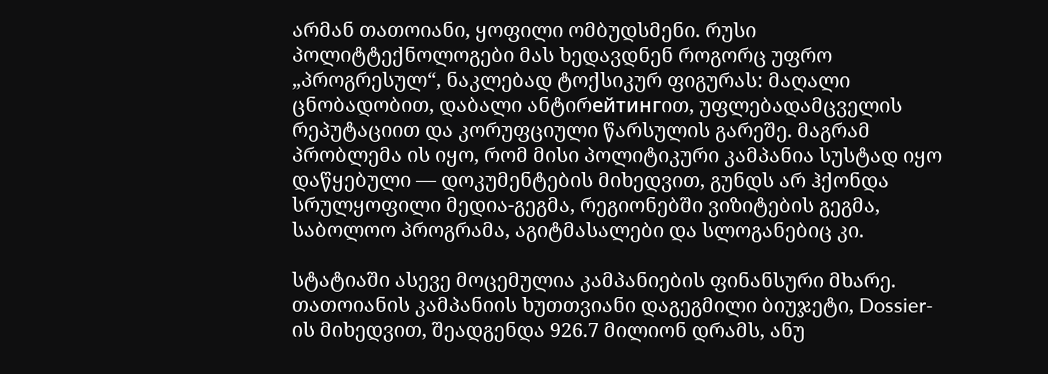არმან თათოიანი, ყოფილი ომბუდსმენი. რუსი პოლიტტექნოლოგები მას ხედავდნენ როგორც უფრო „პროგრესულ“, ნაკლებად ტოქსიკურ ფიგურას: მაღალი ცნობადობით, დაბალი ანტირейтингით, უფლებადამცველის რეპუტაციით და კორუფციული წარსულის გარეშე. მაგრამ პრობლემა ის იყო, რომ მისი პოლიტიკური კამპანია სუსტად იყო დაწყებული — დოკუმენტების მიხედვით, გუნდს არ ჰქონდა სრულყოფილი მედია-გეგმა, რეგიონებში ვიზიტების გეგმა, საბოლოო პროგრამა, აგიტმასალები და სლოგანებიც კი.

სტატიაში ასევე მოცემულია კამპანიების ფინანსური მხარე. თათოიანის კამპანიის ხუთთვიანი დაგეგმილი ბიუჯეტი, Dossier-ის მიხედვით, შეადგენდა 926.7 მილიონ დრამს, ანუ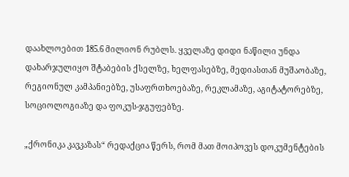დაახლოებით 185.6 მილიონ რუბლს. ყველაზე დიდი ნაწილი უნდა დახარჯულიყო შტაბების ქსელზე, ხელფასებზე, მედიასთან მუშაობაზე, რეგიონულ კამპანიებზე, უსაფრთხოებაზე, რეკლამაზე, აგიტატორებზე, სოციოლოგიაზე და ფოკუს-ჯგუფებზე.

„ქრონიკა კავკაზას“ რედაქცია წერს, რომ მათ მოიპოვეს დოკუმენტების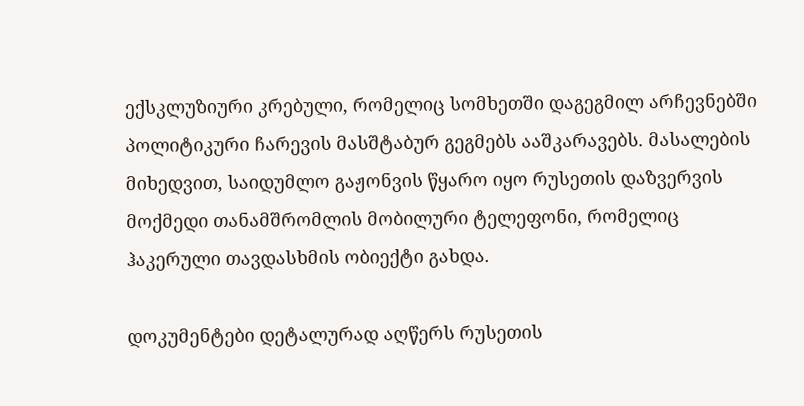ექსკლუზიური კრებული, რომელიც სომხეთში დაგეგმილ არჩევნებში პოლიტიკური ჩარევის მასშტაბურ გეგმებს ააშკარავებს. მასალების მიხედვით, საიდუმლო გაჟონვის წყარო იყო რუსეთის დაზვერვის მოქმედი თანამშრომლის მობილური ტელეფონი, რომელიც ჰაკერული თავდასხმის ობიექტი გახდა.

დოკუმენტები დეტალურად აღწერს რუსეთის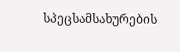სპეცსამსახურების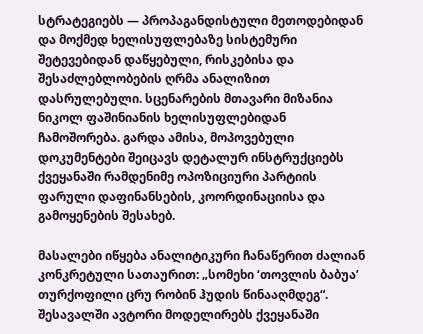სტრატეგიებს — პროპაგანდისტული მეთოდებიდან და მოქმედ ხელისუფლებაზე სისტემური შეტევებიდან დაწყებული, რისკებისა და შესაძლებლობების ღრმა ანალიზით დასრულებული. სცენარების მთავარი მიზანია ნიკოლ ფაშინიანის ხელისუფლებიდან ჩამოშორება. გარდა ამისა, მოპოვებული დოკუმენტები შეიცავს დეტალურ ინსტრუქციებს ქვეყანაში რამდენიმე ოპოზიციური პარტიის ფარული დაფინანსების, კოორდინაციისა და გამოყენების შესახებ.

მასალები იწყება ანალიტიკური ჩანაწერით ძალიან კონკრეტული სათაურით: „სომეხი ‘თოვლის ბაბუა’ თურქოფილი ცრუ რობინ ჰუდის წინააღმდეგ“. შესავალში ავტორი მოდელირებს ქვეყანაში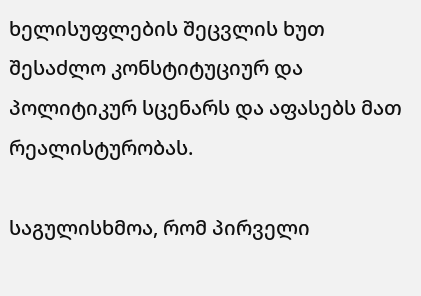ხელისუფლების შეცვლის ხუთ შესაძლო კონსტიტუციურ და პოლიტიკურ სცენარს და აფასებს მათ რეალისტურობას.

საგულისხმოა, რომ პირველი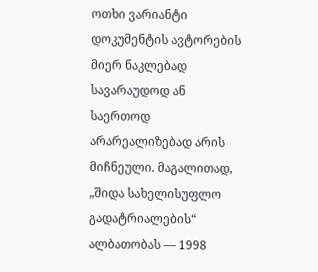ოთხი ვარიანტი დოკუმენტის ავტორების მიერ ნაკლებად სავარაუდოდ ან საერთოდ არარეალიზებად არის მიჩნეული. მაგალითად, „შიდა სახელისუფლო გადატრიალების“ ალბათობას — 1998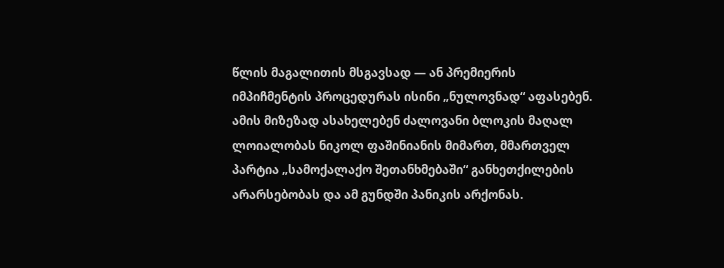წლის მაგალითის მსგავსად — ან პრემიერის იმპიჩმენტის პროცედურას ისინი „ნულოვნად“ აფასებენ. ამის მიზეზად ასახელებენ ძალოვანი ბლოკის მაღალ ლოიალობას ნიკოლ ფაშინიანის მიმართ, მმართველ პარტია „სამოქალაქო შეთანხმებაში“ განხეთქილების არარსებობას და ამ გუნდში პანიკის არქონას.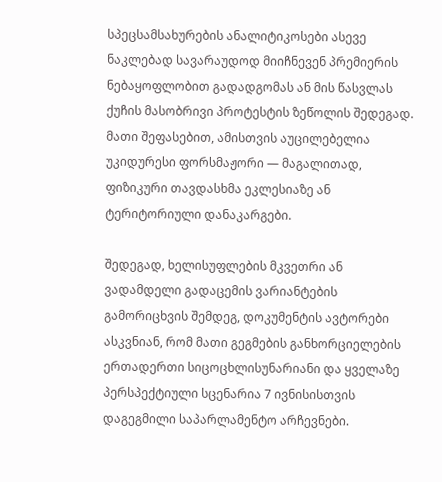სპეცსამსახურების ანალიტიკოსები ასევე ნაკლებად სავარაუდოდ მიიჩნევენ პრემიერის ნებაყოფლობით გადადგომას ან მის წასვლას ქუჩის მასობრივი პროტესტის ზეწოლის შედეგად. მათი შეფასებით, ამისთვის აუცილებელია უკიდურესი ფორსმაჟორი — მაგალითად, ფიზიკური თავდასხმა ეკლესიაზე ან ტერიტორიული დანაკარგები.

შედეგად, ხელისუფლების მკვეთრი ან ვადამდელი გადაცემის ვარიანტების გამორიცხვის შემდეგ, დოკუმენტის ავტორები ასკვნიან, რომ მათი გეგმების განხორციელების ერთადერთი სიცოცხლისუნარიანი და ყველაზე პერსპექტიული სცენარია 7 ივნისისთვის დაგეგმილი საპარლამენტო არჩევნები.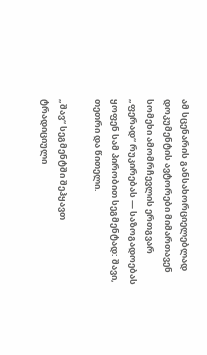ამ სცენარის განსახორციელებლად დოკუმენტის ავტორები მიმართავენ სომეხი ამომრჩევლის ერთგვარ „ფერად“ რუკირებას — საზოგადოებას ყოფენ სამ პირობით სეგმენტად: შავი, თეთრი და წითელი.

„შავ“ სეგმენტში შეჰყავთ ტრადიციული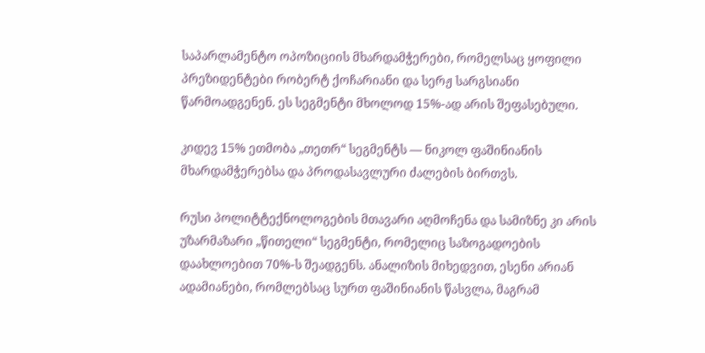საპარლამენტო ოპოზიციის მხარდამჭერები, რომელსაც ყოფილი პრეზიდენტები რობერტ ქოჩარიანი და სერჟ სარგსიანი წარმოადგენენ. ეს სეგმენტი მხოლოდ 15%-ად არის შეფასებული.

კიდევ 15% ეთმობა „თეთრ“ სეგმენტს — ნიკოლ ფაშინიანის მხარდამჭერებსა და პროდასავლური ძალების ბირთვს.

რუსი პოლიტტექნოლოგების მთავარი აღმოჩენა და სამიზნე კი არის უზარმაზარი „წითელი“ სეგმენტი, რომელიც საზოგადოების დაახლოებით 70%-ს შეადგენს. ანალიზის მიხედვით, ესენი არიან ადამიანები, რომლებსაც სურთ ფაშინიანის წასვლა, მაგრამ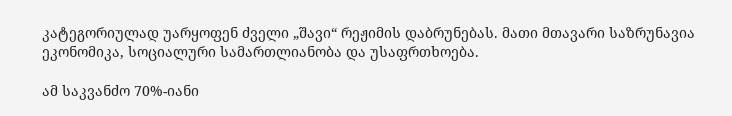კატეგორიულად უარყოფენ ძველი „შავი“ რეჟიმის დაბრუნებას. მათი მთავარი საზრუნავია ეკონომიკა, სოციალური სამართლიანობა და უსაფრთხოება.

ამ საკვანძო 70%-იანი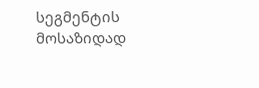სეგმენტის მოსაზიდად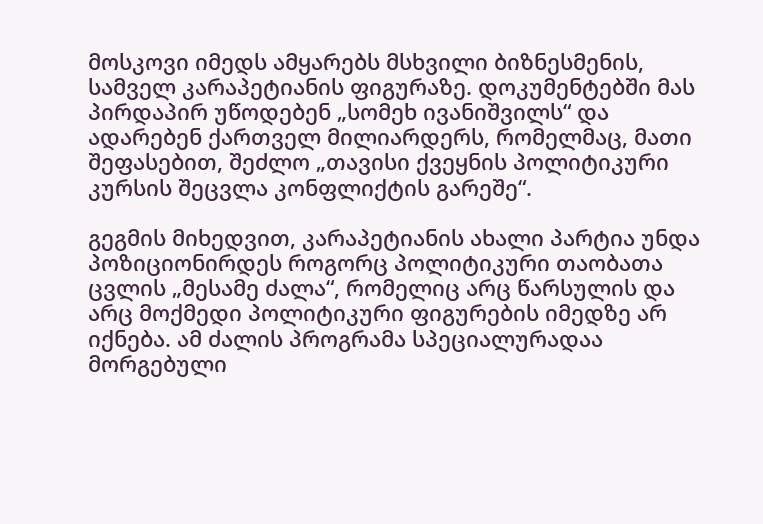მოსკოვი იმედს ამყარებს მსხვილი ბიზნესმენის, სამველ კარაპეტიანის ფიგურაზე. დოკუმენტებში მას პირდაპირ უწოდებენ „სომეხ ივანიშვილს“ და ადარებენ ქართველ მილიარდერს, რომელმაც, მათი შეფასებით, შეძლო „თავისი ქვეყნის პოლიტიკური კურსის შეცვლა კონფლიქტის გარეშე“.

გეგმის მიხედვით, კარაპეტიანის ახალი პარტია უნდა პოზიციონირდეს როგორც პოლიტიკური თაობათა ცვლის „მესამე ძალა“, რომელიც არც წარსულის და არც მოქმედი პოლიტიკური ფიგურების იმედზე არ იქნება. ამ ძალის პროგრამა სპეციალურადაა მორგებული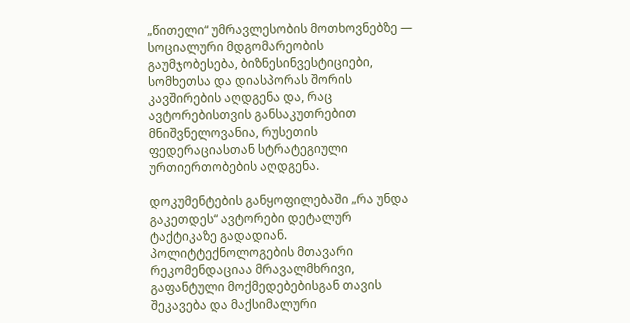„წითელი“ უმრავლესობის მოთხოვნებზე — სოციალური მდგომარეობის გაუმჯობესება, ბიზნესინვესტიციები, სომხეთსა და დიასპორას შორის კავშირების აღდგენა და, რაც ავტორებისთვის განსაკუთრებით მნიშვნელოვანია, რუსეთის ფედერაციასთან სტრატეგიული ურთიერთობების აღდგენა.

დოკუმენტების განყოფილებაში „რა უნდა გაკეთდეს“ ავტორები დეტალურ ტაქტიკაზე გადადიან. პოლიტტექნოლოგების მთავარი რეკომენდაციაა მრავალმხრივი, გაფანტული მოქმედებებისგან თავის შეკავება და მაქსიმალური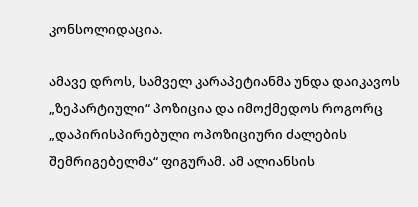კონსოლიდაცია.

ამავე დროს, სამველ კარაპეტიანმა უნდა დაიკავოს „ზეპარტიული“ პოზიცია და იმოქმედოს როგორც „დაპირისპირებული ოპოზიციური ძალების შემრიგებელმა“ ფიგურამ. ამ ალიანსის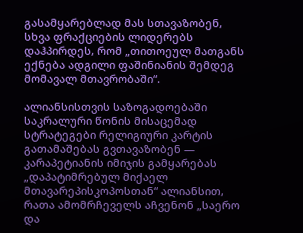გასამყარებლად მას სთავაზობენ, სხვა ფრაქციების ლიდერებს დაჰპირდეს, რომ „თითოეულ მათგანს ექნება ადგილი ფაშინიანის შემდეგ მომავალ მთავრობაში“.

ალიანსისთვის საზოგადოებაში საკრალური წონის მისაცემად სტრატეგები რელიგიური კარტის გათამაშებას გვთავაზობენ — კარაპეტიანის იმიჯის გამყარებას „დაპატიმრებულ მიქაელ მთავარეპისკოპოსთან“ ალიანსით, რათა ამომრჩეველს აჩვენონ „საერო და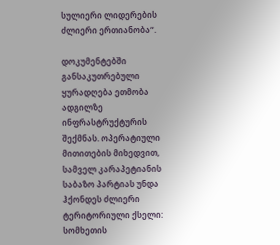სულიერი ლიდერების ძლიერი ერთიანობა“.

დოკუმენტებში განსაკუთრებული ყურადღება ეთმობა ადგილზე ინფრასტრუქტურის შექმნას. ოპერატიული მითითების მიხედვით, სამველ კარაპეტიანის საბაზო პარტიას უნდა ჰქონდეს ძლიერი ტერიტორიული ქსელი: სომხეთის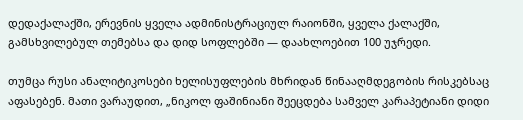დედაქალაქში, ერევნის ყველა ადმინისტრაციულ რაიონში, ყველა ქალაქში, გამსხვილებულ თემებსა და დიდ სოფლებში — დაახლოებით 100 უჯრედი.

თუმცა რუსი ანალიტიკოსები ხელისუფლების მხრიდან წინააღმდეგობის რისკებსაც აფასებენ. მათი ვარაუდით, „ნიკოლ ფაშინიანი შეეცდება სამველ კარაპეტიანი დიდი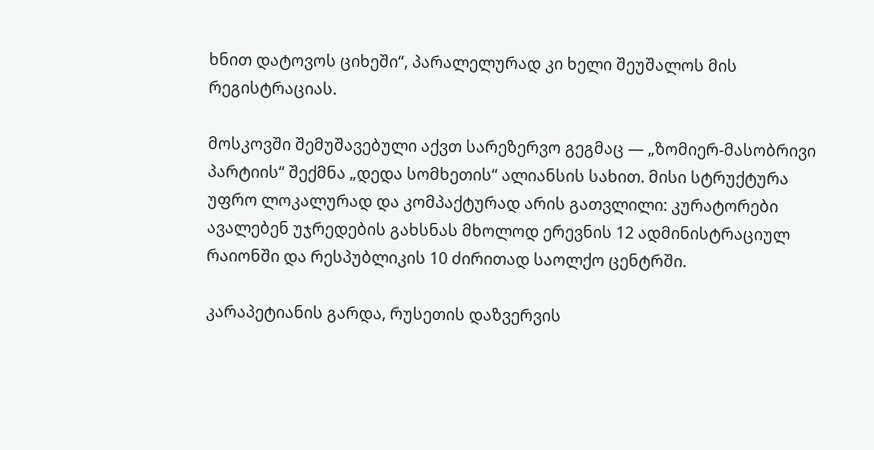ხნით დატოვოს ციხეში“, პარალელურად კი ხელი შეუშალოს მის რეგისტრაციას.

მოსკოვში შემუშავებული აქვთ სარეზერვო გეგმაც — „ზომიერ-მასობრივი პარტიის“ შექმნა „დედა სომხეთის“ ალიანსის სახით. მისი სტრუქტურა უფრო ლოკალურად და კომპაქტურად არის გათვლილი: კურატორები ავალებენ უჯრედების გახსნას მხოლოდ ერევნის 12 ადმინისტრაციულ რაიონში და რესპუბლიკის 10 ძირითად საოლქო ცენტრში.

კარაპეტიანის გარდა, რუსეთის დაზვერვის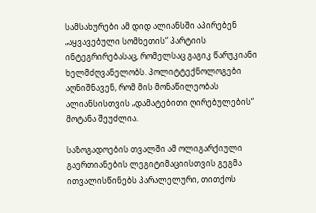სამსახურები ამ დიდ ალიანსში აპირებენ „აყვავებული სომხეთის“ პარტიის ინტეგრირებასაც, რომელსაც გაგიკ წარუკიანი ხელმძღვანელობს. პოლიტტექნოლოგები აღნიშნავენ, რომ მის მონაწილეობას ალიანსისთვის „დამატებითი ღირებულების“ მოტანა შეუძლია.

საზოგადოების თვალში ამ ოლიგარქიული გაერთიანების ლეგიტიმაციისთვის გეგმა ითვალისწინებს პარალელური, თითქოს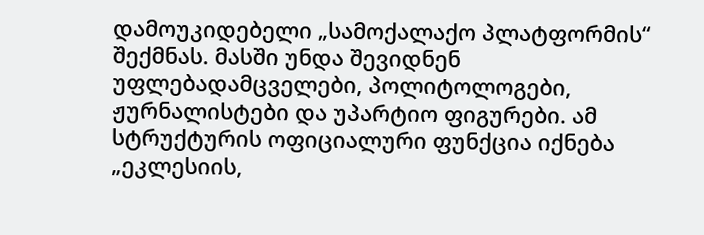დამოუკიდებელი „სამოქალაქო პლატფორმის“ შექმნას. მასში უნდა შევიდნენ უფლებადამცველები, პოლიტოლოგები, ჟურნალისტები და უპარტიო ფიგურები. ამ სტრუქტურის ოფიციალური ფუნქცია იქნება „ეკლესიის,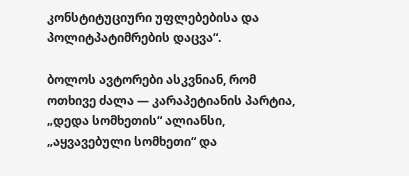კონსტიტუციური უფლებებისა და პოლიტპატიმრების დაცვა“.

ბოლოს ავტორები ასკვნიან, რომ ოთხივე ძალა — კარაპეტიანის პარტია, „დედა სომხეთის“ ალიანსი, „აყვავებული სომხეთი“ და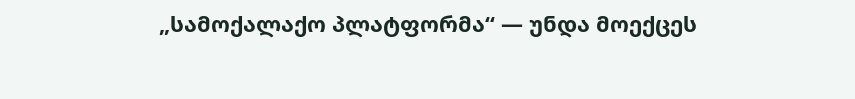„სამოქალაქო პლატფორმა“ — უნდა მოექცეს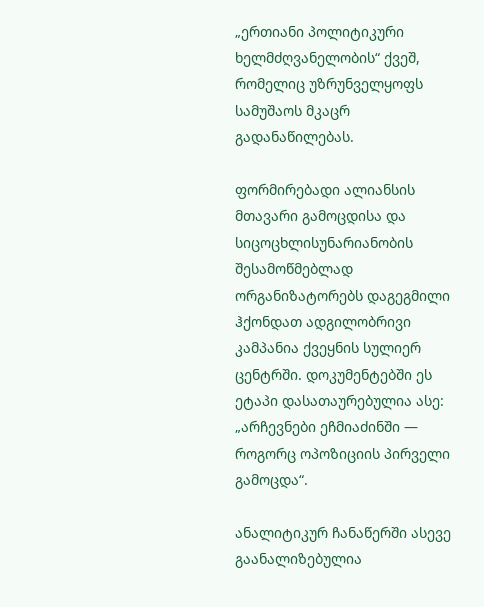„ერთიანი პოლიტიკური ხელმძღვანელობის“ ქვეშ, რომელიც უზრუნველყოფს სამუშაოს მკაცრ გადანაწილებას.

ფორმირებადი ალიანსის მთავარი გამოცდისა და სიცოცხლისუნარიანობის შესამოწმებლად ორგანიზატორებს დაგეგმილი ჰქონდათ ადგილობრივი კამპანია ქვეყნის სულიერ ცენტრში. დოკუმენტებში ეს ეტაპი დასათაურებულია ასე: „არჩევნები ეჩმიაძინში — როგორც ოპოზიციის პირველი გამოცდა“.

ანალიტიკურ ჩანაწერში ასევე გაანალიზებულია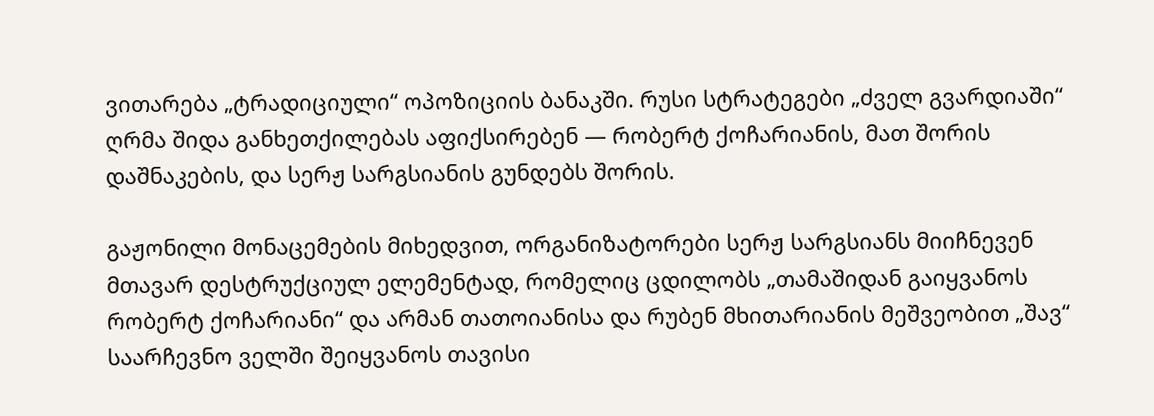ვითარება „ტრადიციული“ ოპოზიციის ბანაკში. რუსი სტრატეგები „ძველ გვარდიაში“ ღრმა შიდა განხეთქილებას აფიქსირებენ — რობერტ ქოჩარიანის, მათ შორის დაშნაკების, და სერჟ სარგსიანის გუნდებს შორის.

გაჟონილი მონაცემების მიხედვით, ორგანიზატორები სერჟ სარგსიანს მიიჩნევენ მთავარ დესტრუქციულ ელემენტად, რომელიც ცდილობს „თამაშიდან გაიყვანოს რობერტ ქოჩარიანი“ და არმან თათოიანისა და რუბენ მხითარიანის მეშვეობით „შავ“ საარჩევნო ველში შეიყვანოს თავისი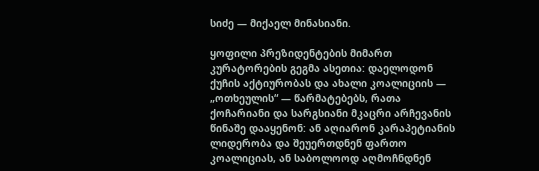სიძე — მიქაელ მინასიანი.

ყოფილი პრეზიდენტების მიმართ კურატორების გეგმა ასეთია: დაელოდონ ქუჩის აქტიურობას და ახალი კოალიციის — „ოთხეულის“ — წარმატებებს, რათა ქოჩარიანი და სარგსიანი მკაცრი არჩევანის წინაშე დააყენონ: ან აღიარონ კარაპეტიანის ლიდერობა და შეუერთდნენ ფართო კოალიციას, ან საბოლოოდ აღმოჩნდნენ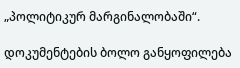„პოლიტიკურ მარგინალობაში“.

დოკუმენტების ბოლო განყოფილება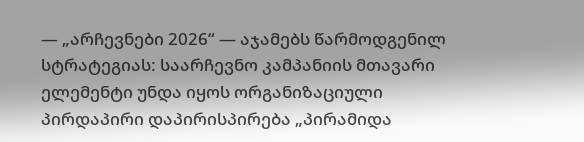— „არჩევნები 2026“ — აჯამებს წარმოდგენილ სტრატეგიას: საარჩევნო კამპანიის მთავარი ელემენტი უნდა იყოს ორგანიზაციული პირდაპირი დაპირისპირება „პირამიდა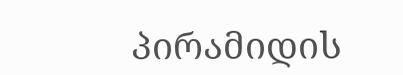პირამიდის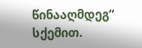წინააღმდეგ“ სქემით.